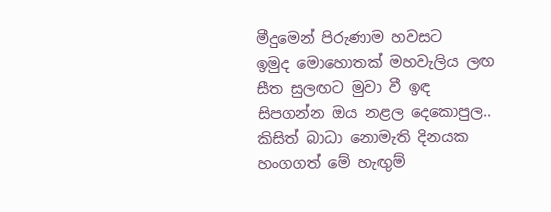මීදුමෙන් පිරුණාම හවසට
ඉමුද මොහොතක් මහවැලිය ලඟ
සීත සුලඟට මුවා වී ඉඳ
සිපගන්න ඔය නළල දෙකොපුල..
කිසිත් බාධා නොමැති දිනයක
හංගගත් මේ හැඟුම්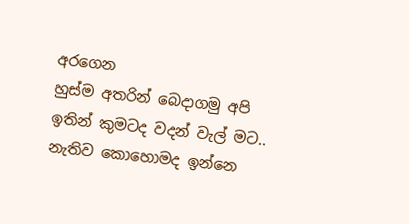අරගෙන
හුස්ම අතරින් බෙදාගමු අපි
ඉතින් කුමටද වදන් වැල් මට..
නැතිව කොහොමද ඉන්නෙ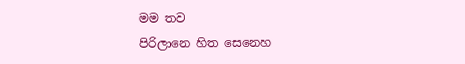මම තව
පිරිලානෙ හිත සෙනෙහ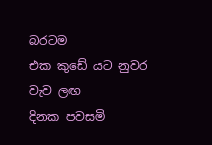බරටම
එක කුඩේ යට නුවර වැව ලඟ
දිනක පවසමි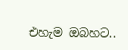එහැම ඔබහට..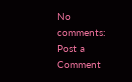No comments:
Post a Comment